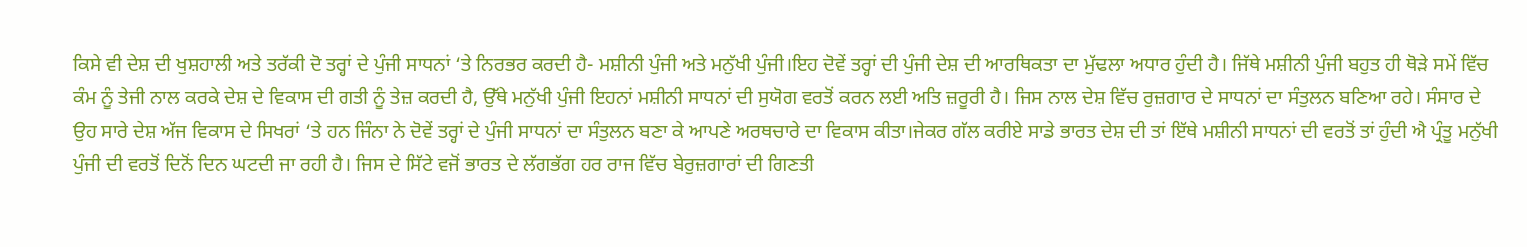ਕਿਸੇ ਵੀ ਦੇਸ਼ ਦੀ ਖੁਸ਼ਹਾਲੀ ਅਤੇ ਤਰੱਕੀ ਦੋ ਤਰ੍ਹਾਂ ਦੇ ਪੁੰਜੀ ਸਾਧਨਾਂ ‘ਤੇ ਨਿਰਭਰ ਕਰਦੀ ਹੈ- ਮਸ਼ੀਨੀ ਪੁੰਜੀ ਅਤੇ ਮਨੁੱਖੀ ਪੁੰਜੀ।ਇਹ ਦੋਵੇਂ ਤਰ੍ਹਾਂ ਦੀ ਪੁੰਜੀ ਦੇਸ਼ ਦੀ ਆਰਥਿਕਤਾ ਦਾ ਮੁੱਢਲਾ ਅਧਾਰ ਹੁੰਦੀ ਹੈ। ਜਿੱਥੇ ਮਸ਼ੀਨੀ ਪੁੰਜੀ ਬਹੁਤ ਹੀ ਥੋੜੇ ਸਮੇਂ ਵਿੱਚ ਕੰਮ ਨੂੰ ਤੇਜੀ ਨਾਲ ਕਰਕੇ ਦੇਸ਼ ਦੇ ਵਿਕਾਸ ਦੀ ਗਤੀ ਨੂੰ ਤੇਜ਼ ਕਰਦੀ ਹੈ, ਉੱਥੇ ਮਨੁੱਖੀ ਪੁੰਜੀ ਇਹਨਾਂ ਮਸ਼ੀਨੀ ਸਾਧਨਾਂ ਦੀ ਸੁਯੋਗ ਵਰਤੋਂ ਕਰਨ ਲਈ ਅਤਿ ਜ਼ਰੂਰੀ ਹੈ। ਜਿਸ ਨਾਲ ਦੇਸ਼ ਵਿੱਚ ਰੁਜ਼ਗਾਰ ਦੇ ਸਾਧਨਾਂ ਦਾ ਸੰਤੁਲਨ ਬਣਿਆ ਰਹੇ। ਸੰਸਾਰ ਦੇ ਉਹ ਸਾਰੇ ਦੇਸ਼ ਅੱਜ ਵਿਕਾਸ ਦੇ ਸਿਖਰਾਂ ‘ਤੇ ਹਨ ਜਿੰਨਾ ਨੇ ਦੋਵੇਂ ਤਰ੍ਹਾਂ ਦੇ ਪੁੰਜੀ ਸਾਧਨਾਂ ਦਾ ਸੰਤੁਲਨ ਬਣਾ ਕੇ ਆਪਣੇ ਅਰਥਚਾਰੇ ਦਾ ਵਿਕਾਸ ਕੀਤਾ।ਜੇਕਰ ਗੱਲ ਕਰੀਏ ਸਾਡੇ ਭਾਰਤ ਦੇਸ਼ ਦੀ ਤਾਂ ਇੱਥੇ ਮਸ਼ੀਨੀ ਸਾਧਨਾਂ ਦੀ ਵਰਤੋਂ ਤਾਂ ਹੁੰਦੀ ਐ ਪ੍ਰੰਤੂ ਮਨੁੱਖੀ ਪੁੰਜੀ ਦੀ ਵਰਤੋਂ ਦਿਨੋਂ ਦਿਨ ਘਟਦੀ ਜਾ ਰਹੀ ਹੈ। ਜਿਸ ਦੇ ਸਿੱਟੇ ਵਜੋਂ ਭਾਰਤ ਦੇ ਲੱਗਭੱਗ ਹਰ ਰਾਜ ਵਿੱਚ ਬੇਰੁਜ਼ਗਾਰਾਂ ਦੀ ਗਿਣਤੀ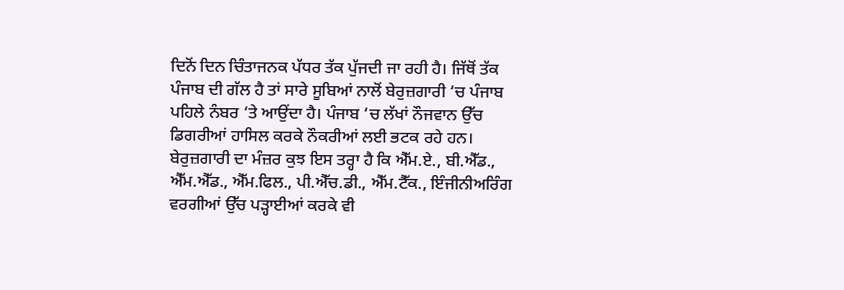ਦਿਨੋਂ ਦਿਨ ਚਿੰਤਾਜਨਕ ਪੱਧਰ ਤੱਕ ਪੁੱਜਦੀ ਜਾ ਰਹੀ ਹੈ। ਜਿੱਥੋਂ ਤੱਕ ਪੰਜਾਬ ਦੀ ਗੱਲ ਹੈ ਤਾਂ ਸਾਰੇ ਸੂਬਿਆਂ ਨਾਲੋਂ ਬੇਰੁਜ਼ਗਾਰੀ ‘ਚ ਪੰਜਾਬ ਪਹਿਲੇ ਨੰਬਰ ‘ਤੇ ਆਉਂਦਾ ਹੈ। ਪੰਜਾਬ ‘ਚ ਲੱਖਾਂ ਨੌਜਵਾਨ ਉੱਚ ਡਿਗਰੀਆਂ ਹਾਸਿਲ ਕਰਕੇ ਨੌਕਰੀਆਂ ਲਈ ਭਟਕ ਰਹੇ ਹਨ। ਬੇਰੁਜ਼ਗਾਰੀ ਦਾ ਮੰਜ਼ਰ ਕੁਝ ਇਸ ਤਰ੍ਹਾ ਹੈ ਕਿ ਐੱਮ.ਏ., ਬੀ.ਐੱਡ., ਐੱਮ.ਐੱਡ., ਐੱਮ.ਫਿਲ., ਪੀ.ਐੱਚ.ਡੀ., ਐੱਮ.ਟੈੱਕ., ਇੰਜੀਨੀਅਰਿੰਗ ਵਰਗੀਆਂ ਉੱਚ ਪੜ੍ਹਾਈਆਂ ਕਰਕੇ ਵੀ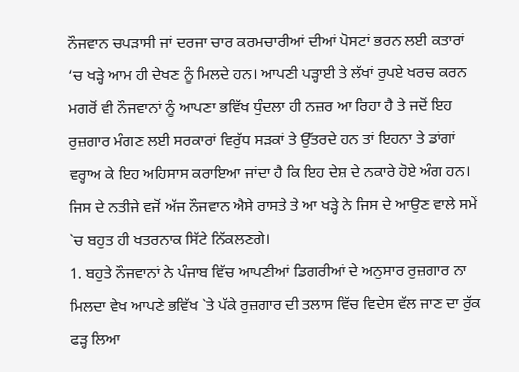ਨੌਜਵਾਨ ਚਪੜਾਸੀ ਜਾਂ ਦਰਜਾ ਚਾਰ ਕਰਮਚਾਰੀਆਂ ਦੀਆਂ ਪੋਸਟਾਂ ਭਰਨ ਲਈ ਕਤਾਰਾਂ ‘ਚ ਖੜ੍ਹੇ ਆਮ ਹੀ ਦੇਖਣ ਨੂੰ ਮਿਲਦੇ ਹਨ। ਆਪਣੀ ਪੜ੍ਹਾਈ ਤੇ ਲੱਖਾਂ ਰੁਪਏ ਖਰਚ ਕਰਨ ਮਗਰੋਂ ਵੀ ਨੌਜਵਾਨਾਂ ਨੂੰ ਆਪਣਾ ਭਵਿੱਖ ਧੁੰਦਲਾ ਹੀ ਨਜ਼ਰ ਆ ਰਿਹਾ ਹੈ ਤੇ ਜਦੋਂ ਇਹ ਰੁਜ਼ਗਾਰ ਮੰਗਣ ਲਈ ਸਰਕਾਰਾਂ ਵਿਰੁੱਧ ਸੜਕਾਂ ਤੇ ਉੱਤਰਦੇ ਹਨ ਤਾਂ ਇਹਨਾ ਤੇ ਡਾਂਗਾਂ ਵਰ੍ਹਾਅ ਕੇ ਇਹ ਅਹਿਸਾਸ ਕਰਾਇਆ ਜਾਂਦਾ ਹੈ ਕਿ ਇਹ ਦੇਸ਼ ਦੇ ਨਕਾਰੇ ਹੋਏ ਅੰਗ ਹਨ। ਜਿਸ ਦੇ ਨਤੀਜੇ ਵਜੋਂ ਅੱਜ ਨੌਜਵਾਨ ਐਸੇ ਰਾਸਤੇ ਤੇ ਆ ਖੜ੍ਹੇ ਨੇ ਜਿਸ ਦੇ ਆਉਣ ਵਾਲੇ ਸਮੇਂ `ਚ ਬਹੁਤ ਹੀ ਖਤਰਨਾਕ ਸਿੱਟੇ ਨਿੱਕਲਣਗੇ।
1. ਬਹੁਤੇ ਨੌਜਵਾਨਾਂ ਨੇ ਪੰਜਾਬ ਵਿੱਚ ਆਪਣੀਆਂ ਡਿਗਰੀਆਂ ਦੇ ਅਨੁਸਾਰ ਰੁਜ਼ਗਾਰ ਨਾ ਮਿਲਦਾ ਵੇਖ ਆਪਣੇ ਭਵਿੱਖ `ਤੇ ਪੱਕੇ ਰੁਜ਼ਗਾਰ ਦੀ ਤਲਾਸ ਵਿੱਚ ਵਿਦੇਸ ਵੱਲ ਜਾਣ ਦਾ ਰੁੱਕ ਫੜ੍ਹ ਲਿਆ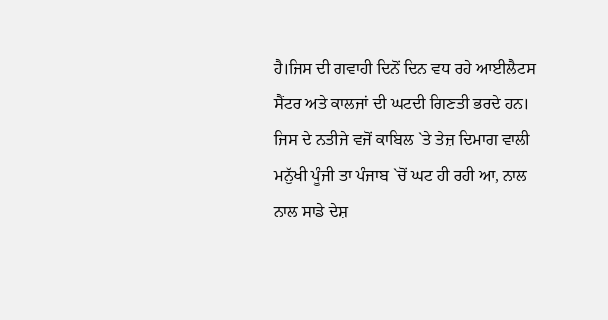ਹੈ।ਜਿਸ ਦੀ ਗਵਾਹੀ ਦਿਨੋਂ ਦਿਨ ਵਧ ਰਹੇ ਆਈਲੈਟਸ ਸੈਂਟਰ ਅਤੇ ਕਾਲਜਾਂ ਦੀ ਘਟਦੀ ਗਿਣਤੀ ਭਰਦੇ ਹਨ। ਜਿਸ ਦੇ ਨਤੀਜੇ ਵਜੋਂ ਕਾਬਿਲ `ਤੇ ਤੇਜ਼ ਦਿਮਾਗ ਵਾਲੀ ਮਨੁੱਖੀ ਪੂੰਜੀ ਤਾ ਪੰਜਾਬ `ਚੋਂ ਘਟ ਹੀ ਰਹੀ ਆ, ਨਾਲ ਨਾਲ ਸਾਡੇ ਦੇਸ਼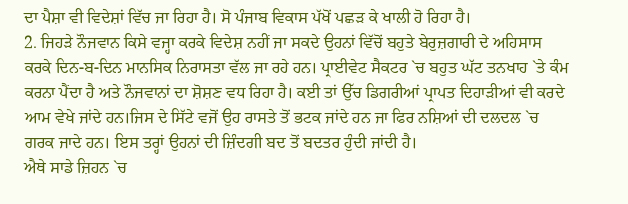ਦਾ ਪੈਸ਼ਾ ਵੀ ਵਿਦੇਸ਼ਾਂ ਵਿੱਚ ਜਾ ਰਿਹਾ ਹੈ। ਸੋ ਪੰਜਾਬ ਵਿਕਾਸ ਪੱਖੋਂ ਪਛੜ ਕੇ ਖਾਲੀ ਹੋ ਰਿਹਾ ਹੈ।
2. ਜਿਹੜੇ ਨੌਜਵਾਨ ਕਿਸੇ ਵਜ੍ਹਾ ਕਰਕੇ ਵਿਦੇਸ਼ ਨਹੀਂ ਜਾ ਸਕਦੇ ਉਹਨਾਂ ਵਿੱਚੋਂ ਬਹੁਤੇ ਬੇਰੁਜ਼ਗਾਰੀ ਦੇ ਅਹਿਸਾਸ ਕਰਕੇ ਦਿਨ-ਬ-ਦਿਨ ਮਾਨਸਿਕ ਨਿਰਾਸਤਾ ਵੱਲ ਜਾ ਰਹੇ ਹਨ। ਪ੍ਰਾਈਵੇਟ ਸੈਕਟਰ `ਚ ਬਹੁਤ ਘੱਟ ਤਨਖਾਹ `ਤੇ ਕੰਮ ਕਰਨਾ ਪੈਂਦਾ ਹੈ ਅਤੇ ਨੌਜਵਾਨਾਂ ਦਾ ਸ਼ੋਸ਼ਣ ਵਧ ਰਿਹਾ ਹੈ। ਕਈ ਤਾਂ ਉੱਚ ਡਿਗਰੀਆਂ ਪ੍ਰਾਪਤ ਦਿਹਾੜੀਆਂ ਵੀ ਕਰਦੇ ਆਮ ਵੇਖੇ ਜਾਂਦੇ ਹਨ।ਜਿਸ ਦੇ ਸਿੱਟੇ ਵਜੋਂ ਉਹ ਰਾਸਤੇ ਤੋਂ ਭਟਕ ਜਾਂਦੇ ਹਨ ਜਾ ਫਿਰ ਨਸ਼ਿਆਂ ਦੀ ਦਲਦਲ `ਚ ਗਰਕ ਜਾਦੇ ਹਨ। ਇਸ ਤਰ੍ਹਾਂ ਉਹਨਾਂ ਦੀ ਜ਼ਿੰਦਗੀ ਬਦ ਤੋਂ ਬਦਤਰ ਹੁੰਦੀ ਜਾਂਦੀ ਹੈ।
ਐਥੇ ਸਾਡੇ ਜ਼ਿਹਨ `ਚ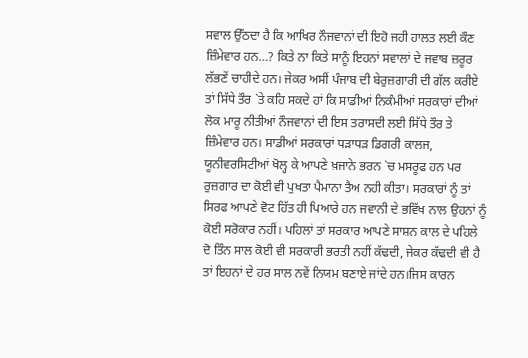ਸਵਾਲ ਉੱਠਦਾ ਹੈ ਕਿ ਆਖਿਰ ਨੌਜਵਾਨਾਂ ਦੀ ਇਹੋ ਜਹੀ ਹਾਲਤ ਲਈ ਕੌਣ ਜ਼ਿੰਮੇਵਾਰ ਹਨ…? ਕਿਤੇ ਨਾ ਕਿਤੇ ਸਾਨੂੰ ਇਹਨਾਂ ਸਵਾਲਾਂ ਦੇ ਜਵਾਬ ਜ਼ਰੂਰ ਲੱਭਣੇਂ ਚਾਹੀਦੇ ਹਨ। ਜੇਕਰ ਅਸੀਂ ਪੰਜਾਬ ਦੀ ਬੇਰੁਜ਼ਗਾਰੀ ਦੀ ਗੱਲ ਕਰੀਏ ਤਾਂ ਸਿੱਧੇ ਤੌਰ `ਤੇ ਕਹਿ ਸਕਦੇ ਹਾਂ ਕਿ ਸਾਡੀਆਂ ਨਿਕੰਮੀਆਂ ਸਰਕਾਰਾਂ ਦੀਆਂ ਲੋਕ ਮਾਰੂ ਨੀਤੀਆਂ ਨੌਜਵਾਨਾਂ ਦੀ ਇਸ ਤਰਾਸਦੀ ਲਈ ਸਿੱਧੇ ਤੌਰ ਤੇ ਜ਼ਿੰਮੇਵਾਰ ਹਨ। ਸਾਡੀਆਂ ਸਰਕਾਰਾਂ ਧੜਾਧੜ ਡਿਗਰੀ ਕਾਲਜ, ਯੂਨੀਵਰਸਿਟੀਆਂ ਖੋਲ੍ਹ ਕੇ ਆਪਣੇ ਖ਼ਜਾਨੇ ਭਰਨ `ਚ ਮਸਰੂਫ ਹਨ ਪਰ ਰੁਜ਼ਗਾਰ ਦਾ ਕੋਈ ਵੀ ਪੁਖਤਾ ਪੈਮਾਨਾ ਤੈਅ ਨਹੀ ਕੀਤਾ। ਸਰਕਾਰਾਂ ਨੂੰ ਤਾਂ ਸਿਰਫ ਆਪਣੇ ਵੋਟ ਹਿੱਤ ਹੀ ਪਿਆਰੇ ਹਨ ਜਵਾਨੀ ਦੇ ਭਵਿੱਖ ਨਾਲ ਉਹਨਾਂ ਨੂੰ ਕੋਈ ਸਰੋਕਾਰ ਨਹੀਂ। ਪਹਿਲਾਂ ਤਾਂ ਸਰਕਾਰ ਆਪਣੇ ਸਾਸ਼ਨ ਕਾਲ ਦੇ ਪਹਿਲੇ ਦੋ ਤਿੰਨ ਸਾਲ ਕੋਈ ਵੀ ਸਰਕਾਰੀ ਭਰਤੀ ਨਹੀਂ ਕੱਢਦੀ, ਜੇਕਰ ਕੱਢਦੀ ਵੀ ਹੈ ਤਾਂ ਇਹਨਾਂ ਦੇ ਹਰ ਸਾਲ ਨਵੇਂ ਨਿਯਮ ਬਣਾਏ ਜਾਂਦੇ ਹਨ।ਜਿਸ ਕਾਰਨ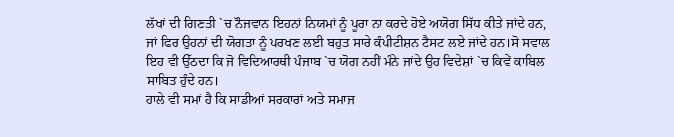ਲੱਖਾਂ ਦੀ ਗਿਣਤੀ `ਚ ਨੌਜਵਾਨ ਇਹਨਾਂ ਨਿਯਮਾਂ ਨੂੰ ਪੂਰਾ ਨਾ ਕਰਦੇ ਹੋਏ ਅਯੋਗ ਸਿੱਧ ਕੀਤੇ ਜਾਂਦੇ ਹਨ, ਜਾਂ ਫਿਰ ਉਹਨਾਂ ਦੀ ਯੋਗਤਾ ਨੂੰ ਪਰਖਣ ਲਈ ਬਹੁਤ ਸਾਰੇ ਕੰਪੀਟੀਸ਼ਨ ਟੈਸਟ ਲਏ ਜਾਂਦੇ ਹਨ।ਸੋ ਸਵਾਲ ਇਹ ਵੀ ਉੱਠਦਾ ਕਿ ਜੋ ਵਿਦਿਆਰਥੀ ਪੰਜਾਬ `ਚ ਯੋਗ ਨਹੀਂ ਮੰਨੇ ਜਾਂਦੇ ਉਹ ਵਿਦੇਸ਼ਾਂ `ਚ ਕਿਵੇਂ ਕਾਬਿਲ ਸਾਬਿਤ ਹੁੰਦੇ ਹਨ।
ਹਾਲੇ ਵੀ ਸਮਾਂ ਹੈ ਕਿ ਸਾਡੀਆਂ ਸਰਕਾਰਾਂ ਅਤੇ ਸਮਾਜ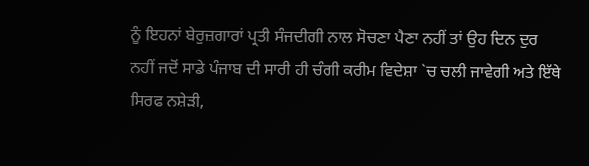ਨੂੰ ਇਹਨਾਂ ਬੇਰੁਜ਼ਗਾਰਾਂ ਪ੍ਰਤੀ ਸੰਜਦੀਗੀ ਨਾਲ ਸੋਚਣਾ ਪੈਣਾ ਨਹੀਂ ਤਾਂ ਉਹ ਦਿਨ ਦੁਰ ਨਹੀਂ ਜਦੋਂ ਸਾਡੇ ਪੰਜਾਬ ਦੀ ਸਾਰੀ ਹੀ ਚੰਗੀ ਕਰੀਮ ਵਿਦੇਸ਼ਾ `ਚ ਚਲੀ ਜਾਵੇਗੀ ਅਤੇ ਇੱਥੇ ਸਿਰਫ ਨਸ਼ੇੜੀ,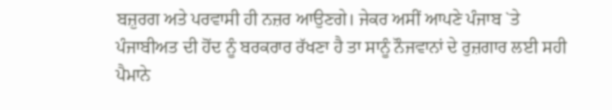ਬਜ਼ੁਰਗ ਅਤੇ ਪਰਵਾਸੀ ਹੀ ਨਜ਼ਰ ਆਉਣਗੇ। ਜੇਕਰ ਅਸੀਂ ਆਪਣੇ ਪੰਜਾਬ `ਤੇ ਪੰਜਾਬੀਅਤ ਦੀ ਹੋਂਦ ਨੂੰ ਬਰਕਰਾਰ ਰੱਖਣਾ ਹੈ ਤਾ ਸਾਨੂੰ ਨੌਜਵਾਨਾਂ ਦੇ ਰੁਜ਼ਗਾਰ ਲਈ ਸਹੀ ਪੈਮਾਨੇ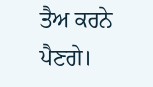ਤੈਅ ਕਰਨੇ ਪੈਣਗੇ।